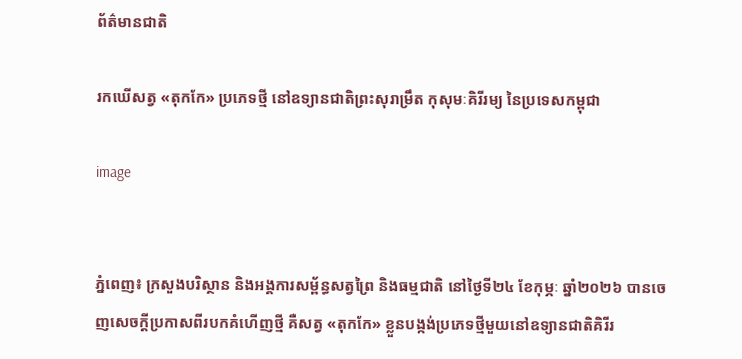ព័ត៌មានជាតិ

រកឃើសត្វ «តុកកែ» ប្រភេទថ្មី នៅឧទ្យានជាតិព្រះសុរាម្រឹត កុសុមៈគិរីរម្យ នៃប្រទេសកម្ពុជា

image


ភ្នំពេញ៖ ក្រសួងបរិស្ថាន និងអង្គការសម្ព័ន្ធសត្វព្រៃ និងធម្មជាតិ នៅថ្ងៃទី២៤ ខែកុម្ភៈ ឆ្នាំ២០២៦ បានចេញសេចក្តីប្រកាសពីរបកគំហើញថ្មី គឺសត្វ «តុកកែ» ខ្លួនបង្កង់ប្រភេទថ្មីមួយនៅឧទ្យានជាតិគិរីរ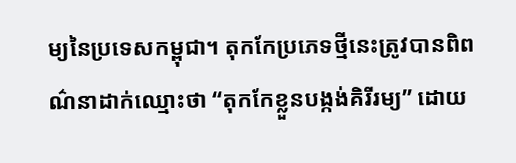ម្យនៃប្រទេសកម្ពុជា។ តុកកែប្រភេទថ្មីនេះត្រូវបានពិពណ៌នាដាក់ឈ្មោះថា “តុកកែខ្លួនបង្កង់គិរីរម្យ” ដោយ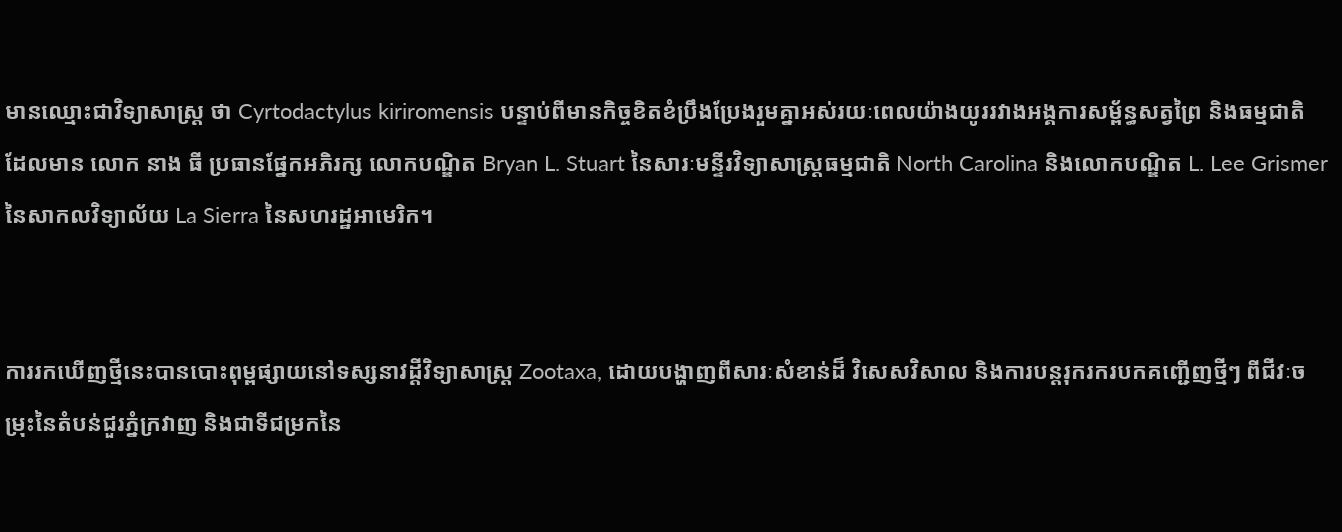មានឈ្មោះជាវិទ្យាសាស្ត្រ ថា Cyrtodactylus kiriromensis បន្ទាប់ពីមានកិច្ចខិតខំប្រឹងប្រែងរួមគ្នាអស់រយៈពេលយ៉ាងយូររវាងអង្គការសម្ព័ន្ធសត្វព្រៃ និងធម្មជាតិ ដែលមាន លោក នាង ធី ប្រធានផ្នែកអភិរក្ស លោកបណ្ឌិត Bryan L. Stuart នៃសារៈមន្ទីរវិទ្យាសាស្ត្រធម្មជាតិ North Carolina និងលោកបណ្ឌិត L. Lee Grismer នៃសាកលវិទ្យាល័យ La Sierra នៃសហរដ្ឋអាមេរិក។


ការរកឃើញថ្មីនេះបានបោះពុម្ពផ្សាយនៅទស្សនាវដ្ដីវិទ្យាសាស្ត្រ Zootaxa, ដោយបង្ហាញពីសារៈសំខាន់ដ៏ វិសេសវិសាល និងការបន្តរុករករបកគញ្ជើញថ្មីៗ ពីជីវៈចម្រុះនៃតំបន់ជួរភ្នំក្រវាញ និងជាទីជម្រកនៃ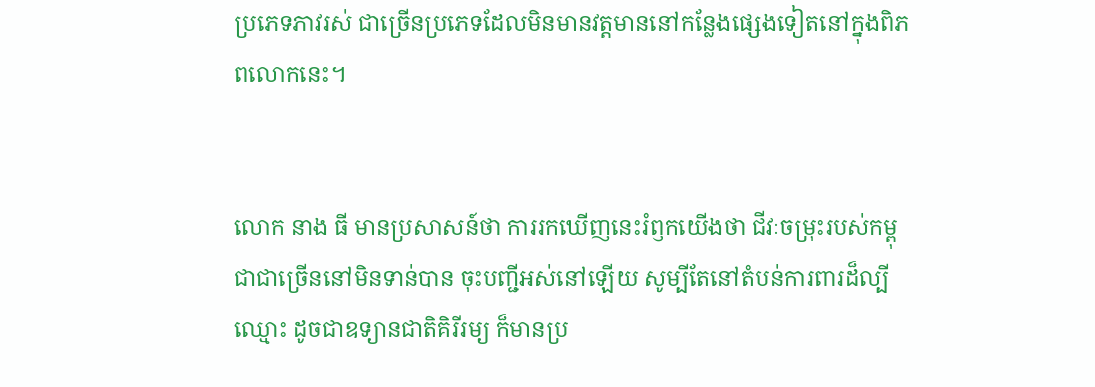ប្រភេទភាវរស់ ជាច្រើនប្រភេទដែលមិនមានវត្តមាននៅកន្លែងផ្សេងទៀតនៅក្នុងពិភពលោកនេះ។


លោក នាង ធី មានប្រសាសន៍ថា ការរកឃើញនេះរំឭកយើងថា ជីវៈចម្រុះរបស់កម្ពុជាជាច្រើននៅមិនទាន់បាន ចុះបញ្ជីអស់នៅឡើយ សូម្បីតែនៅតំបន់ការពារដ៏ល្បីឈ្មោះ ដូចជាឧទ្យានជាតិគិរីរម្យ ក៏មានប្រ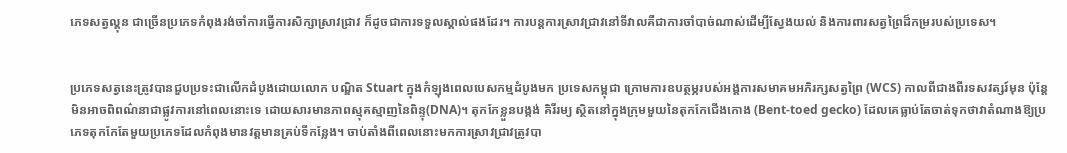ភេទសត្វល្គុន ជាច្រើនប្រភេទកំពុងរង់ចាំការធ្វើការសិក្សាស្រាវជ្រាវ ក៏ដូចជាការទទួលស្គាល់ផងដែរ។ ការបន្តការស្រាវជ្រាវនៅទីវាលគឺជាការចាំបាច់ណាស់ដើម្បីស្វែងយល់ និងការពារសត្វព្រៃដ៏កម្ររបស់ប្រទេស។


ប្រភេទសត្វនេះត្រូវបានជួបប្រទះជាលើកដំបូងដោយលោក បណ្ឌិត Stuart ក្នុងកំឡុងពេលបេសកម្មដំបូងមក ប្រទេសកម្ពុជា ក្រោមការឧបត្ថម្ភរបស់អង្គការសមាគមអភិរក្សសត្វព្រៃ (WCS) កាលពីជាងពីរទសវត្សរ៍មុន ប៉ុន្តែមិនអាចពិពណ៌នាជាផ្លូវការនៅពេលនោះទេ ដោយសារមានភាពស្មុគស្មាញនៃពិន្ទុ(DNA)។ តុកកែខ្លួនបង្កង់ គិរីរម្យ ស្ថិតនៅក្នុងក្រុមមួយនៃតុកកែជើងកោង (Bent-toed gecko) ដែលគេធ្លាប់តែចាត់ទុកថាវាតំណាងឱ្យប្រភេទតុកកែតែមួយប្រភេទដែលកំពុងមានវត្តមានគ្រប់ទីកន្លែង។ ចាប់តាំងពីពេលនោះមកការស្រាវជ្រាវត្រូវបា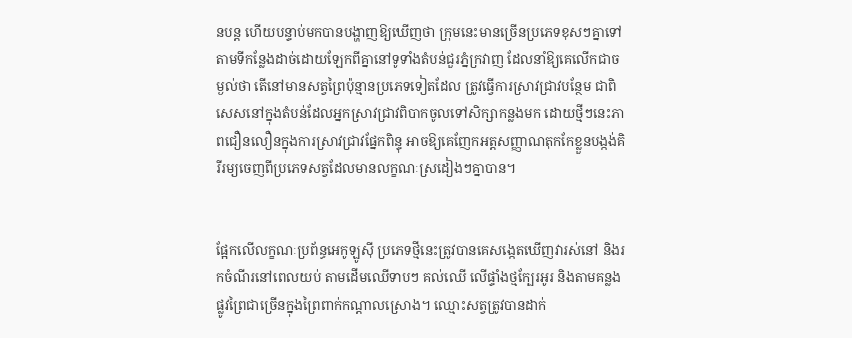នបន្ត ហើយបន្ទាប់មកបានបង្ហាញឱ្យឃើញថា ក្រុមនេះមានច្រើនប្រភេទខុសៗគ្នាទៅតាមទីកន្លែងដាច់ដោយឡែកពីគ្នានៅទូទាំងតំបន់ជួរភ្នំក្រវាញ ដែលនាំឱ្យគេលើកជាចម្ងល់ថា តើនៅមានសត្វព្រៃប៉ុន្មានប្រភេទទៀតដែល ត្រូវធ្វើការស្រាវជ្រាវបន្ថែម ជាពិសេសនៅក្នុងតំបន់ដែលអ្នកស្រាវជ្រាវពិបាកចូលទៅសិក្សាកន្លងមក ដោយថ្មីៗនេះភាពជឿនលឿនក្នុងការស្រាវជ្រាវផ្នែកពិន្ទុ អាចឱ្យគេញែកអត្តសញ្ញាណតុកកែខ្លួនបង្កង់គិរីរម្យចេញពីប្រភេទសត្វដែលមានលក្ខណៈស្រដៀងៗគ្នាបាន។


ផ្អែកលើលក្ខណៈប្រព័ន្ធអេកូឡូស៊ី ប្រភេទថ្មីនេះត្រូវបានគេសង្កេតឃើញវារស់នៅ និងរកចំណីរនៅពេលយប់ តាមដើមឈើទាបៗ គល់ឈើ លើផ្ទាំងថ្មក្បែរអូរ និងតាមគន្លងផ្លូវព្រៃជាច្រើនក្នុងព្រៃពាក់កណ្តាលស្រោង។ ឈ្មោះសត្វត្រូវបានដាក់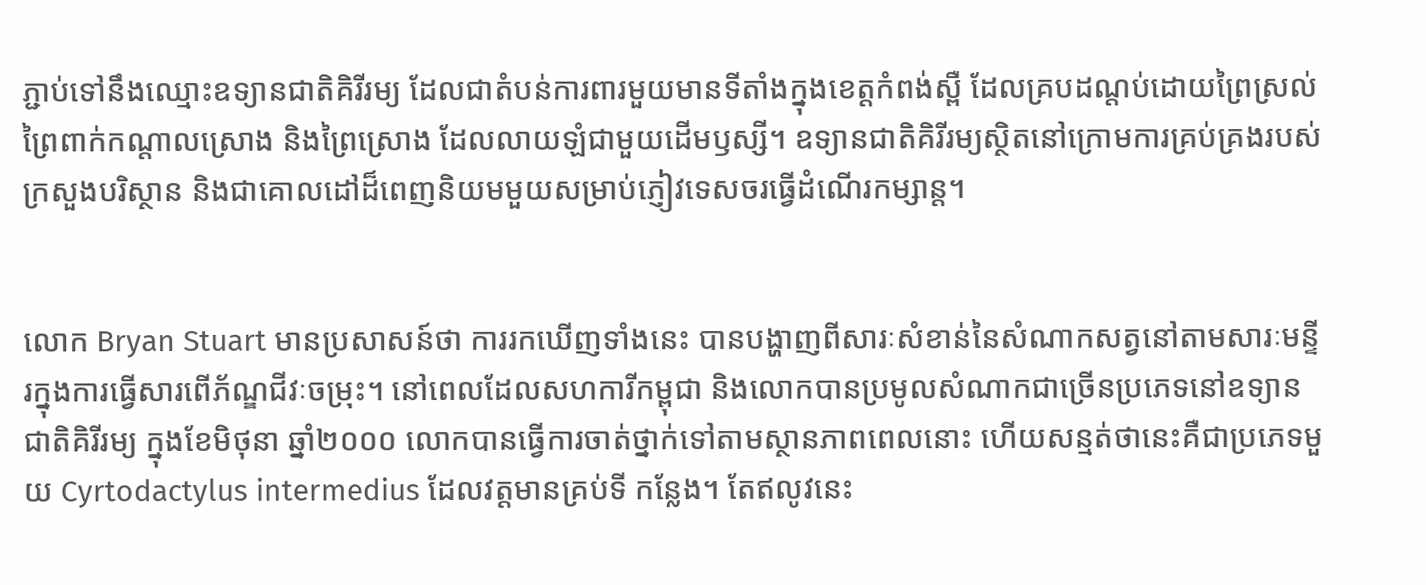ភ្ជាប់ទៅនឹងឈ្មោះឧទ្យានជាតិគិរីរម្យ ដែលជាតំបន់ការពារមួយមានទីតាំងក្នុងខេត្តកំពង់ស្ពឺ ដែលគ្របដណ្តប់ដោយព្រៃស្រល់ ព្រៃពាក់កណ្តាលស្រោង និងព្រៃស្រោង ដែលលាយឡំជាមួយដើមឫស្សី។ ឧទ្យានជាតិគិរីរម្យស្ថិតនៅក្រោមការគ្រប់គ្រងរបស់ក្រសួងបរិស្ថាន និងជាគោលដៅដ៏ពេញនិយមមួយសម្រាប់ភ្ញៀវទេសចរធ្វើដំណើរកម្សាន្ត។


លោក Bryan Stuart មានប្រសាសន៍ថា ការរកឃើញទាំងនេះ បានបង្ហាញពីសារៈសំខាន់នៃសំណាកសត្វនៅតាមសារៈមន្ទីរក្នុងការធ្វើសារពើភ័ណ្ឌជីវៈចម្រុះ។ នៅពេលដែលសហការីកម្ពុជា និងលោកបានប្រមូលសំណាកជាច្រើនប្រភេទនៅឧទ្យានជាតិគិរីរម្យ ក្នុងខែមិថុនា ឆ្នាំ២០០០ លោកបានធ្វើការចាត់ថ្នាក់ទៅតាមស្ថានភាពពេលនោះ ហើយសន្មត់ថានេះគឺជាប្រភេទមួយ Cyrtodactylus intermedius ដែលវត្តមានគ្រប់ទី កន្លែង។ តែឥលូវនេះ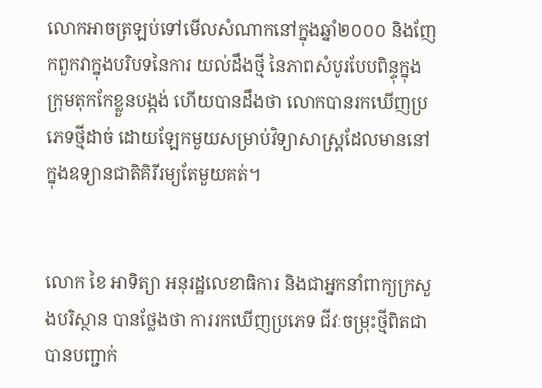លោកអាចត្រឡប់ទៅមើលសំណាកនៅក្នុងឆ្នាំ២០០០ និងញែកពួកវាក្នុងបរិបទនៃការ យល់ដឹងថ្មី នៃភាពសំបូរបែបពិន្ទុក្នុងក្រុមតុកកែខ្លួនបង្កង់ ហើយបានដឹងថា លោកបានរកឃើញប្រភេទថ្មីដាច់ ដោយឡែកមួយសម្រាប់វិទ្យាសាស្ត្រដែលមាននៅក្នុងឧទ្យានជាតិគិរីរម្យតែមួយគត់។


លោក ខៃ អាទិត្យា អនុរដ្ឋលេខាធិការ និងជាអ្នកនាំពាក្យក្រសួងបរិស្ថាន បានថ្លែងថា ការរកឃើញប្រភេទ ជីវៈចម្រុះថ្មីពិតជាបានបញ្ជាក់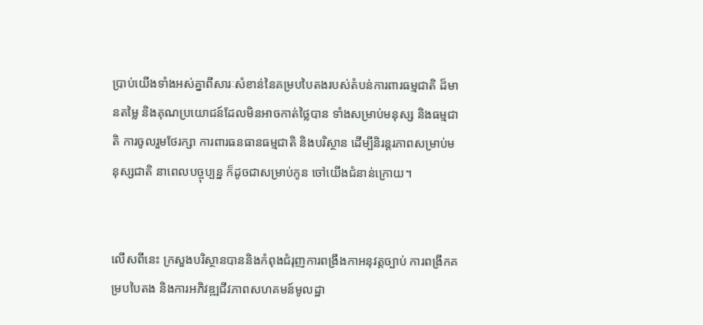ប្រាប់យើងទាំងអស់គ្នាពីសារៈសំខាន់នៃគម្របបៃតងរបស់តំបន់ការពារធម្មជាតិ ដ៏មានតម្លៃ និងគុណប្រយោជន៍ដែលមិនអាចកាត់ថ្លៃបាន ទាំងសម្រាប់មនុស្ស និងធម្មជាតិ ការចូលរួមថែរក្សា ការពារធនធានធម្មជាតិ និងបរិស្ថាន ដើម្បីនិរន្តរភាពសម្រាប់មនុស្សជាតិ នាពេលបច្ចុប្បន្ន ក៏ដូចជាសម្រាប់កូន ចៅយើងជំនាន់ក្រោយ។


លើសពីនេះ ក្រសួងបរិស្ថានបាននិងកំពុងជំរុញការពង្រឹងកាអនុវត្តច្បាប់ ការពង្រីកគម្របបៃតង និងការអភិវឌ្ឍជីវភាពសហគមន៍មូលដ្ឋា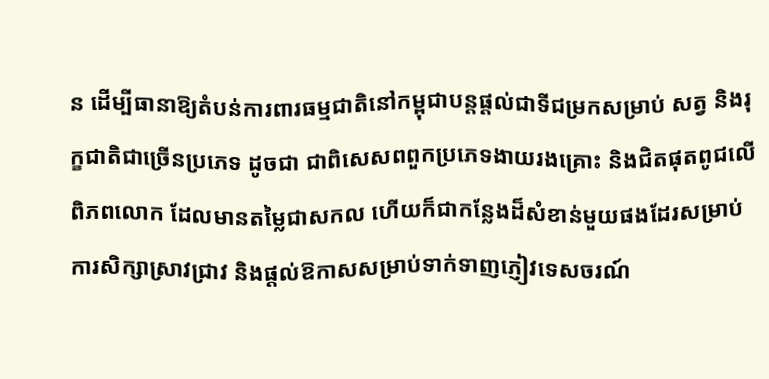ន ដើម្បីធានាឱ្យតំបន់ការពារធម្មជាតិនៅកម្ពុជាបន្តផ្តល់ជាទីជម្រកសម្រាប់ សត្វ និងរុក្ខជាតិជាច្រើនប្រភេទ ដូចជា ជាពិសេសពពួកប្រភេទងាយរងគ្រោះ និងជិតផុតពូជលើពិភពលោក ដែលមានតម្លៃជាសកល ហើយក៏ជាកន្លែងដ៏សំខាន់មួយផងដែរសម្រាប់ការសិក្សាស្រាវជ្រាវ និងផ្តល់ឱកាសសម្រាប់ទាក់ទាញភ្ញៀវទេសចរណ៍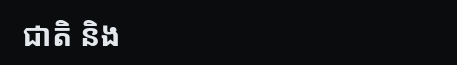ជាតិ និង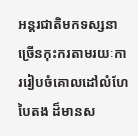អន្តរជាតិមកទស្សនាច្រើនកុះករតាមរយៈការរៀបចំគោលដៅលំហែបៃតង ដ៏មានស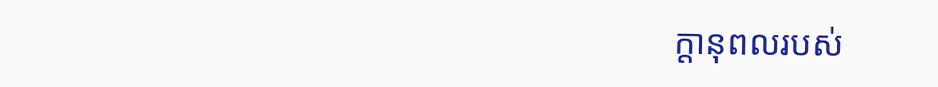ក្តានុពលរបស់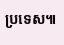ប្រទេស៕